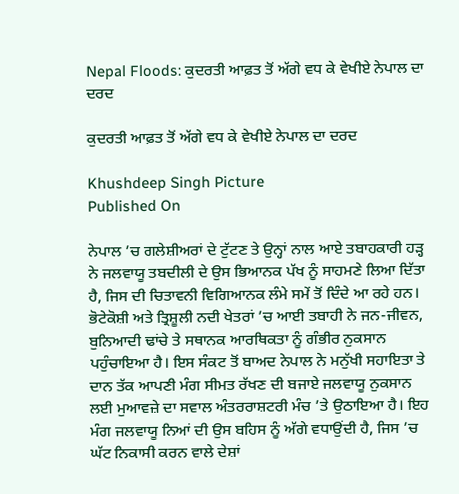Nepal Floods: ਕੁਦਰਤੀ ਆਫ਼ਤ ਤੋਂ ਅੱਗੇ ਵਧ ਕੇ ਵੇਖੀਏ ਨੇਪਾਲ ਦਾ ਦਰਦ

ਕੁਦਰਤੀ ਆਫ਼ਤ ਤੋਂ ਅੱਗੇ ਵਧ ਕੇ ਵੇਖੀਏ ਨੇਪਾਲ ਦਾ ਦਰਦ

Khushdeep Singh Picture
Published On

ਨੇਪਾਲ ’ਚ ਗਲੇਸ਼ੀਅਰਾਂ ਦੇ ਟੁੱਟਣ ਤੇ ਉਨ੍ਹਾਂ ਨਾਲ ਆਏ ਤਬਾਹਕਾਰੀ ਹੜ੍ਹ ਨੇ ਜਲਵਾਯੂ ਤਬਦੀਲੀ ਦੇ ਉਸ ਭਿਆਨਕ ਪੱਖ ਨੂੰ ਸਾਹਮਣੇ ਲਿਆ ਦਿੱਤਾ ਹੈ, ਜਿਸ ਦੀ ਚਿਤਾਵਨੀ ਵਿਗਿਆਨਕ ਲੰਮੇ ਸਮੇਂ ਤੋਂ ਦਿੰਦੇ ਆ ਰਹੇ ਹਨ। ਭੋਟੇਕੋਸ਼ੀ ਅਤੇ ਤ੍ਰਿਸ਼ੂਲੀ ਨਦੀ ਖੇਤਰਾਂ ’ਚ ਆਈ ਤਬਾਹੀ ਨੇ ਜਨ-ਜੀਵਨ, ਬੁਨਿਆਦੀ ਢਾਂਚੇ ਤੇ ਸਥਾਨਕ ਆਰਥਿਕਤਾ ਨੂੰ ਗੰਭੀਰ ਨੁਕਸਾਨ ਪਹੁੰਚਾਇਆ ਹੈ। ਇਸ ਸੰਕਟ ਤੋਂ ਬਾਅਦ ਨੇਪਾਲ ਨੇ ਮਨੁੱਖੀ ਸਹਾਇਤਾ ਤੇ ਦਾਨ ਤੱਕ ਆਪਣੀ ਮੰਗ ਸੀਮਤ ਰੱਖਣ ਦੀ ਬਜਾਏ ਜਲਵਾਯੂ ਨੁਕਸਾਨ ਲਈ ਮੁਆਵਜ਼ੇ ਦਾ ਸਵਾਲ ਅੰਤਰਰਾਸ਼ਟਰੀ ਮੰਚ ’ਤੇ ਉਠਾਇਆ ਹੈ। ਇਹ ਮੰਗ ਜਲਵਾਯੂ ਨਿਆਂ ਦੀ ਉਸ ਬਹਿਸ ਨੂੰ ਅੱਗੇ ਵਧਾਉਂਦੀ ਹੈ, ਜਿਸ ’ਚ ਘੱਟ ਨਿਕਾਸੀ ਕਰਨ ਵਾਲੇ ਦੇਸ਼ਾਂ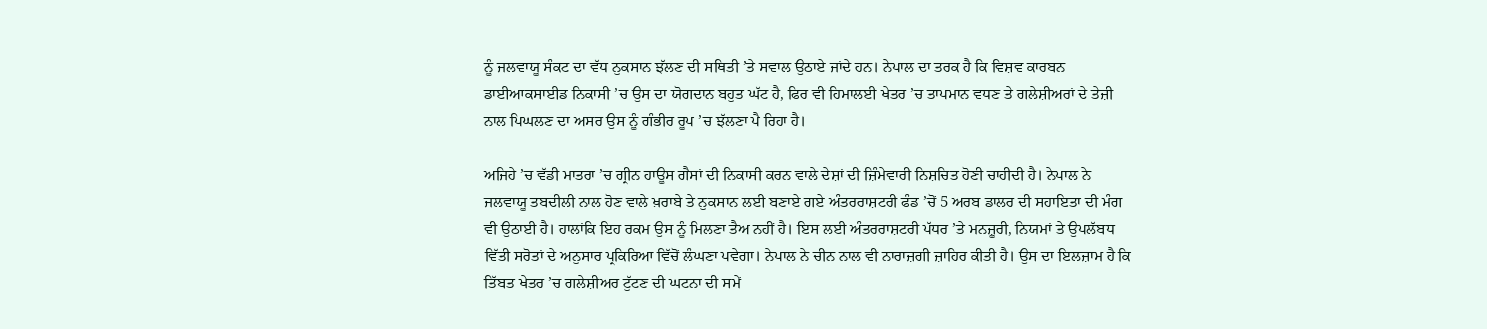ਨੂੰ ਜਲਵਾਯੂ ਸੰਕਟ ਦਾ ਵੱਧ ਨੁਕਸਾਨ ਝੱਲਣ ਦੀ ਸਥਿਤੀ ’ਤੇ ਸਵਾਲ ਉਠਾਏ ਜਾਂਦੇ ਹਨ। ਨੇਪਾਲ ਦਾ ਤਰਕ ਹੈ ਕਿ ਵਿਸ਼ਵ ਕਾਰਬਨ ਡਾਈਆਕਸਾਈਡ ਨਿਕਾਸੀ ’ਚ ਉਸ ਦਾ ਯੋਗਦਾਨ ਬਹੁਤ ਘੱਟ ਹੈ, ਫਿਰ ਵੀ ਹਿਮਾਲਈ ਖੇਤਰ ’ਚ ਤਾਪਮਾਨ ਵਧਣ ਤੇ ਗਲੇਸ਼ੀਅਰਾਂ ਦੇ ਤੇਜ਼ੀ ਨਾਲ ਪਿਘਲਣ ਦਾ ਅਸਰ ਉਸ ਨੂੰ ਗੰਭੀਰ ਰੂਪ ’ਚ ਝੱਲਣਾ ਪੈ ਰਿਹਾ ਹੈ।

ਅਜਿਹੇ ’ਚ ਵੱਡੀ ਮਾਤਰਾ ’ਚ ਗ੍ਰੀਨ ਹਾਊਸ ਗੈਸਾਂ ਦੀ ਨਿਕਾਸੀ ਕਰਨ ਵਾਲੇ ਦੇਸ਼ਾਂ ਦੀ ਜ਼ਿੰਮੇਵਾਰੀ ਨਿਸ਼ਚਿਤ ਹੋਣੀ ਚਾਹੀਦੀ ਹੈ। ਨੇਪਾਲ ਨੇ ਜਲਵਾਯੂ ਤਬਦੀਲੀ ਨਾਲ ਹੋਣ ਵਾਲੇ ਖ਼ਰਾਬੇ ਤੇ ਨੁਕਸਾਨ ਲਈ ਬਣਾਏ ਗਏ ਅੰਤਰਰਾਸ਼ਟਰੀ ਫੰਡ ’ਚੋਂ 5 ਅਰਬ ਡਾਲਰ ਦੀ ਸਹਾਇਤਾ ਦੀ ਮੰਗ ਵੀ ਉਠਾਈ ਹੈ। ਹਾਲਾਂਕਿ ਇਹ ਰਕਮ ਉਸ ਨੂੰ ਮਿਲਣਾ ਤੈਅ ਨਹੀਂ ਹੈ। ਇਸ ਲਈ ਅੰਤਰਰਾਸ਼ਟਰੀ ਪੱਧਰ ’ਤੇ ਮਨਜ਼ੂਰੀ, ਨਿਯਮਾਂ ਤੇ ਉਪਲੱਬਧ ਵਿੱਤੀ ਸਰੋਤਾਂ ਦੇ ਅਨੁਸਾਰ ਪ੍ਰਕਿਰਿਆ ਵਿੱਚੋਂ ਲੰਘਣਾ ਪਵੇਗਾ। ਨੇਪਾਲ ਨੇ ਚੀਨ ਨਾਲ ਵੀ ਨਾਰਾਜ਼ਗੀ ਜ਼ਾਹਿਰ ਕੀਤੀ ਹੈ। ਉਸ ਦਾ ਇਲਜ਼ਾਮ ਹੈ ਕਿ ਤਿੱਬਤ ਖੇਤਰ ’ਚ ਗਲੇਸ਼ੀਅਰ ਟੁੱਟਣ ਦੀ ਘਟਨਾ ਦੀ ਸਮੇਂ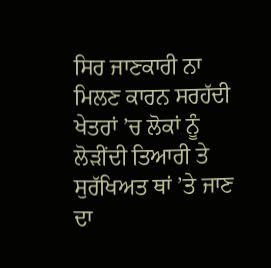ਸਿਰ ਜਾਣਕਾਰੀ ਨਾ ਮਿਲਣ ਕਾਰਨ ਸਰਹੱਦੀ ਖੇਤਰਾਂ ’ਚ ਲੋਕਾਂ ਨੂੰ ਲੋੜੀਂਦੀ ਤਿਆਰੀ ਤੇ ਸੁਰੱਖਿਅਤ ਥਾਂ ’ਤੇ ਜਾਣ ਦਾ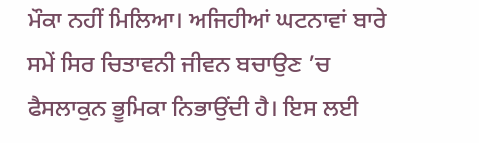ਮੌਕਾ ਨਹੀਂ ਮਿਲਿਆ। ਅਜਿਹੀਆਂ ਘਟਨਾਵਾਂ ਬਾਰੇ ਸਮੇਂ ਸਿਰ ਚਿਤਾਵਨੀ ਜੀਵਨ ਬਚਾਉਣ ’ਚ ਫੈਸਲਾਕੁਨ ਭੂਮਿਕਾ ਨਿਭਾਉਂਦੀ ਹੈ। ਇਸ ਲਈ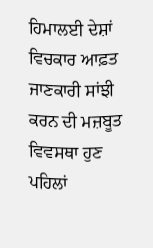ਹਿਮਾਲਈ ਦੇਸ਼ਾਂ ਵਿਚਕਾਰ ਆਫ਼ਤ ਜਾਣਕਾਰੀ ਸਾਂਝੀ ਕਰਨ ਦੀ ਮਜ਼ਬੂਤ ਵਿਵਸਥਾ ਹੁਣ ਪਹਿਲਾਂ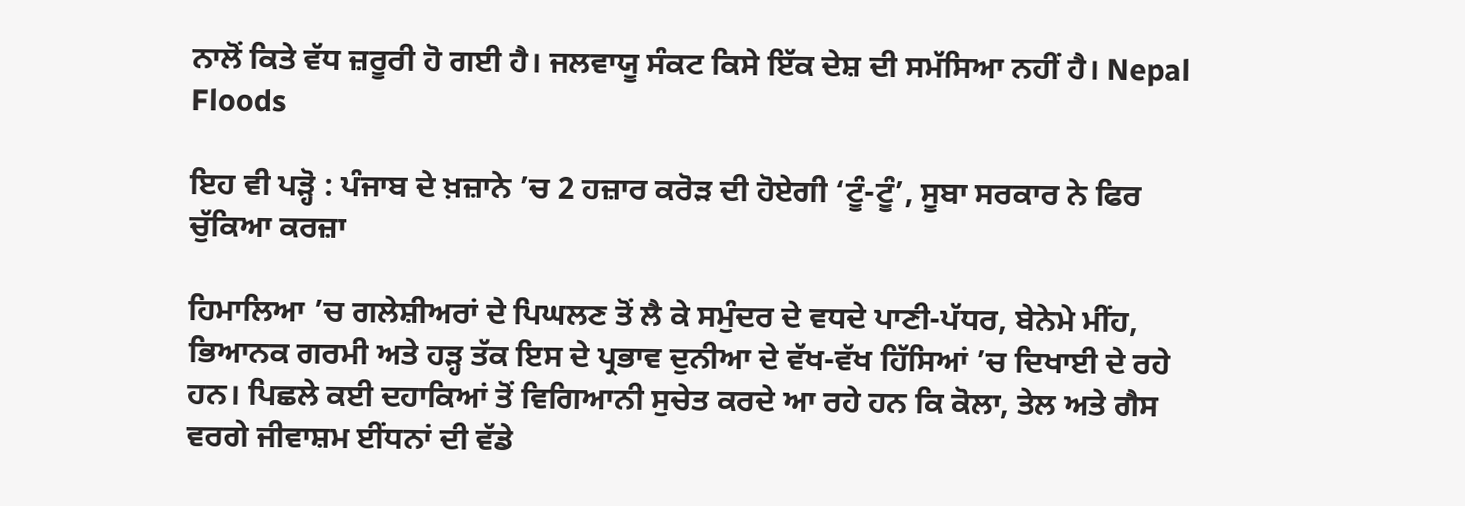ਨਾਲੋਂ ਕਿਤੇ ਵੱਧ ਜ਼ਰੂਰੀ ਹੋ ਗਈ ਹੈ। ਜਲਵਾਯੂ ਸੰਕਟ ਕਿਸੇ ਇੱਕ ਦੇਸ਼ ਦੀ ਸਮੱਸਿਆ ਨਹੀਂ ਹੈ। Nepal Floods

ਇਹ ਵੀ ਪੜ੍ਹੋ : ਪੰਜਾਬ ਦੇ ਖ਼ਜ਼ਾਨੇ ’ਚ 2 ਹਜ਼ਾਰ ਕਰੋੜ ਦੀ ਹੋਏਗੀ ‘ਟੂੰ-ਟੂੰ’, ਸੂਬਾ ਸਰਕਾਰ ਨੇ ਫਿਰ ਚੁੱਕਿਆ ਕਰਜ਼ਾ

ਹਿਮਾਲਿਆ ’ਚ ਗਲੇਸ਼ੀਅਰਾਂ ਦੇ ਪਿਘਲਣ ਤੋਂ ਲੈ ਕੇ ਸਮੁੰਦਰ ਦੇ ਵਧਦੇ ਪਾਣੀ-ਪੱਧਰ, ਬੇਨੇਮੇ ਮੀਂਹ, ਭਿਆਨਕ ਗਰਮੀ ਅਤੇ ਹੜ੍ਹ ਤੱਕ ਇਸ ਦੇ ਪ੍ਰਭਾਵ ਦੁਨੀਆ ਦੇ ਵੱਖ-ਵੱਖ ਹਿੱਸਿਆਂ ’ਚ ਦਿਖਾਈ ਦੇ ਰਹੇ ਹਨ। ਪਿਛਲੇ ਕਈ ਦਹਾਕਿਆਂ ਤੋਂ ਵਿਗਿਆਨੀ ਸੁਚੇਤ ਕਰਦੇ ਆ ਰਹੇ ਹਨ ਕਿ ਕੋਲਾ, ਤੇਲ ਅਤੇ ਗੈਸ ਵਰਗੇ ਜੀਵਾਸ਼ਮ ਈਂਧਨਾਂ ਦੀ ਵੱਡੇ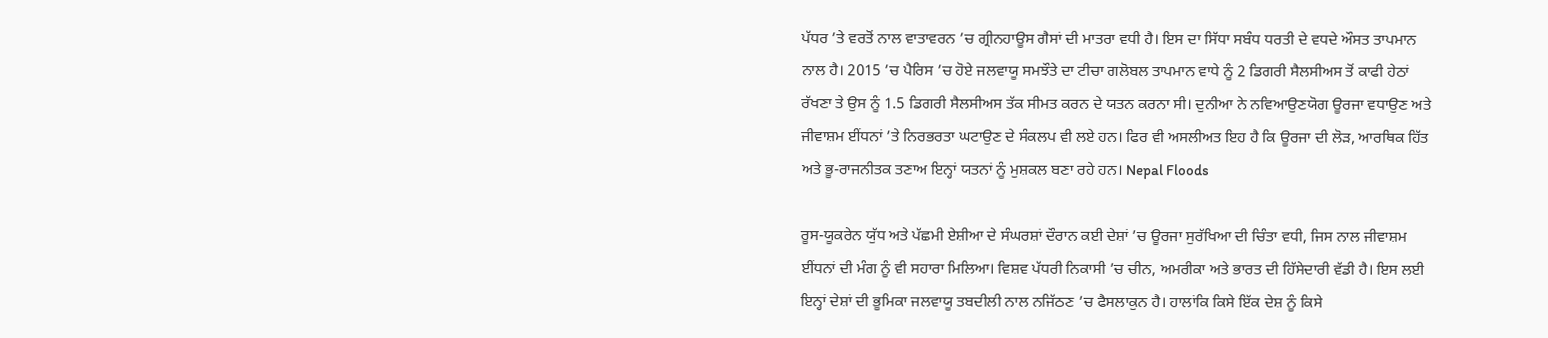ਪੱਧਰ ’ਤੇ ਵਰਤੋਂ ਨਾਲ ਵਾਤਾਵਰਨ ’ਚ ਗ੍ਰੀਨਹਾਊਸ ਗੈਸਾਂ ਦੀ ਮਾਤਰਾ ਵਧੀ ਹੈ। ਇਸ ਦਾ ਸਿੱਧਾ ਸਬੰਧ ਧਰਤੀ ਦੇ ਵਧਦੇ ਔਸਤ ਤਾਪਮਾਨ ਨਾਲ ਹੈ। 2015 ’ਚ ਪੈਰਿਸ ’ਚ ਹੋਏ ਜਲਵਾਯੂ ਸਮਝੌਤੇ ਦਾ ਟੀਚਾ ਗਲੋਬਲ ਤਾਪਮਾਨ ਵਾਧੇ ਨੂੰ 2 ਡਿਗਰੀ ਸੈਲਸੀਅਸ ਤੋਂ ਕਾਫੀ ਹੇਠਾਂ ਰੱਖਣਾ ਤੇ ਉਸ ਨੂੰ 1.5 ਡਿਗਰੀ ਸੈਲਸੀਅਸ ਤੱਕ ਸੀਮਤ ਕਰਨ ਦੇ ਯਤਨ ਕਰਨਾ ਸੀ। ਦੁਨੀਆ ਨੇ ਨਵਿਆਉਣਯੋਗ ਊਰਜਾ ਵਧਾਉਣ ਅਤੇ ਜੀਵਾਸ਼ਮ ਈਂਧਨਾਂ ’ਤੇ ਨਿਰਭਰਤਾ ਘਟਾਉਣ ਦੇ ਸੰਕਲਪ ਵੀ ਲਏ ਹਨ। ਫਿਰ ਵੀ ਅਸਲੀਅਤ ਇਹ ਹੈ ਕਿ ਊਰਜਾ ਦੀ ਲੋੜ, ਆਰਥਿਕ ਹਿੱਤ ਅਤੇ ਭੂ-ਰਾਜਨੀਤਕ ਤਣਾਅ ਇਨ੍ਹਾਂ ਯਤਨਾਂ ਨੂੰ ਮੁਸ਼ਕਲ ਬਣਾ ਰਹੇ ਹਨ। Nepal Floods

ਰੂਸ-ਯੂਕਰੇਨ ਯੁੱਧ ਅਤੇ ਪੱਛਮੀ ਏਸ਼ੀਆ ਦੇ ਸੰਘਰਸ਼ਾਂ ਦੌਰਾਨ ਕਈ ਦੇਸ਼ਾਂ ’ਚ ਊਰਜਾ ਸੁਰੱਖਿਆ ਦੀ ਚਿੰਤਾ ਵਧੀ, ਜਿਸ ਨਾਲ ਜੀਵਾਸ਼ਮ ਈਂਧਨਾਂ ਦੀ ਮੰਗ ਨੂੰ ਵੀ ਸਹਾਰਾ ਮਿਲਿਆ। ਵਿਸ਼ਵ ਪੱਧਰੀ ਨਿਕਾਸੀ ’ਚ ਚੀਨ, ਅਮਰੀਕਾ ਅਤੇ ਭਾਰਤ ਦੀ ਹਿੱਸੇਦਾਰੀ ਵੱਡੀ ਹੈ। ਇਸ ਲਈ ਇਨ੍ਹਾਂ ਦੇਸ਼ਾਂ ਦੀ ਭੂਮਿਕਾ ਜਲਵਾਯੂ ਤਬਦੀਲੀ ਨਾਲ ਨਜਿੱਠਣ ’ਚ ਫੈਸਲਾਕੁਨ ਹੈ। ਹਾਲਾਂਕਿ ਕਿਸੇ ਇੱਕ ਦੇਸ਼ ਨੂੰ ਕਿਸੇ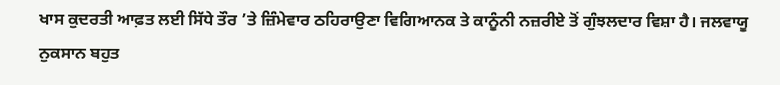ਖਾਸ ਕੁਦਰਤੀ ਆਫ਼ਤ ਲਈ ਸਿੱਧੇ ਤੌਰ ’ਤੇ ਜ਼ਿੰਮੇਵਾਰ ਠਹਿਰਾਉਣਾ ਵਿਗਿਆਨਕ ਤੇ ਕਾਨੂੰਨੀ ਨਜ਼ਰੀਏ ਤੋਂ ਗੁੰਝਲਦਾਰ ਵਿਸ਼ਾ ਹੈ। ਜਲਵਾਯੂ ਨੁਕਸਾਨ ਬਹੁਤ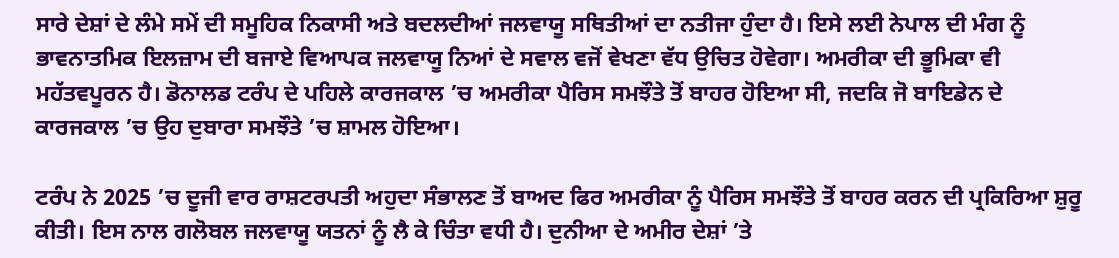ਸਾਰੇ ਦੇਸ਼ਾਂ ਦੇ ਲੰਮੇ ਸਮੇਂ ਦੀ ਸਮੂਹਿਕ ਨਿਕਾਸੀ ਅਤੇ ਬਦਲਦੀਆਂ ਜਲਵਾਯੂ ਸਥਿਤੀਆਂ ਦਾ ਨਤੀਜਾ ਹੁੰਦਾ ਹੈ। ਇਸੇ ਲਈ ਨੇਪਾਲ ਦੀ ਮੰਗ ਨੂੰ ਭਾਵਨਾਤਮਿਕ ਇਲਜ਼ਾਮ ਦੀ ਬਜਾਏ ਵਿਆਪਕ ਜਲਵਾਯੂ ਨਿਆਂ ਦੇ ਸਵਾਲ ਵਜੋਂ ਵੇਖਣਾ ਵੱਧ ਉਚਿਤ ਹੋਵੇਗਾ। ਅਮਰੀਕਾ ਦੀ ਭੂਮਿਕਾ ਵੀ ਮਹੱਤਵਪੂਰਨ ਹੈ। ਡੋਨਾਲਡ ਟਰੰਪ ਦੇ ਪਹਿਲੇ ਕਾਰਜਕਾਲ ’ਚ ਅਮਰੀਕਾ ਪੈਰਿਸ ਸਮਝੌਤੇ ਤੋਂ ਬਾਹਰ ਹੋਇਆ ਸੀ, ਜਦਕਿ ਜੋ ਬਾਇਡੇਨ ਦੇ ਕਾਰਜਕਾਲ ’ਚ ਉਹ ਦੁਬਾਰਾ ਸਮਝੌਤੇ ’ਚ ਸ਼ਾਮਲ ਹੋਇਆ।

ਟਰੰਪ ਨੇ 2025 ’ਚ ਦੂਜੀ ਵਾਰ ਰਾਸ਼ਟਰਪਤੀ ਅਹੁਦਾ ਸੰਭਾਲਣ ਤੋਂ ਬਾਅਦ ਫਿਰ ਅਮਰੀਕਾ ਨੂੰ ਪੈਰਿਸ ਸਮਝੌਤੇ ਤੋਂ ਬਾਹਰ ਕਰਨ ਦੀ ਪ੍ਰਕਿਰਿਆ ਸ਼ੁਰੂ ਕੀਤੀ। ਇਸ ਨਾਲ ਗਲੋਬਲ ਜਲਵਾਯੂ ਯਤਨਾਂ ਨੂੰ ਲੈ ਕੇ ਚਿੰਤਾ ਵਧੀ ਹੈ। ਦੁਨੀਆ ਦੇ ਅਮੀਰ ਦੇਸ਼ਾਂ ’ਤੇ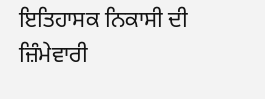ਇਤਿਹਾਸਕ ਨਿਕਾਸੀ ਦੀ ਜ਼ਿੰਮੇਵਾਰੀ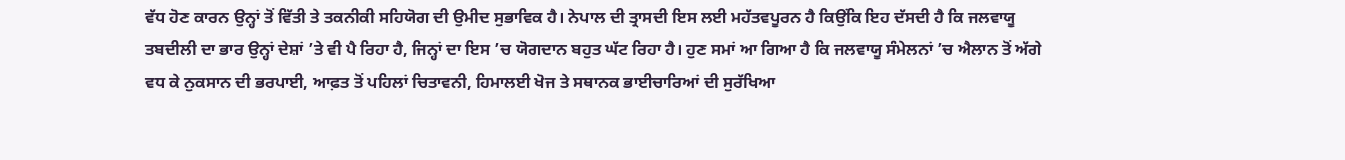ਵੱਧ ਹੋਣ ਕਾਰਨ ਉਨ੍ਹਾਂ ਤੋਂ ਵਿੱਤੀ ਤੇ ਤਕਨੀਕੀ ਸਹਿਯੋਗ ਦੀ ਉਮੀਦ ਸੁਭਾਵਿਕ ਹੈ। ਨੇਪਾਲ ਦੀ ਤ੍ਰਾਸਦੀ ਇਸ ਲਈ ਮਹੱਤਵਪੂਰਨ ਹੈ ਕਿਉਂਕਿ ਇਹ ਦੱਸਦੀ ਹੈ ਕਿ ਜਲਵਾਯੂ ਤਬਦੀਲੀ ਦਾ ਭਾਰ ਉਨ੍ਹਾਂ ਦੇਸ਼ਾਂ ’ਤੇ ਵੀ ਪੈ ਰਿਹਾ ਹੈ, ਜਿਨ੍ਹਾਂ ਦਾ ਇਸ ’ਚ ਯੋਗਦਾਨ ਬਹੁਤ ਘੱਟ ਰਿਹਾ ਹੈ। ਹੁਣ ਸਮਾਂ ਆ ਗਿਆ ਹੈ ਕਿ ਜਲਵਾਯੂ ਸੰਮੇਲਨਾਂ ’ਚ ਐਲਾਨ ਤੋਂ ਅੱਗੇ ਵਧ ਕੇ ਨੁਕਸਾਨ ਦੀ ਭਰਪਾਈ, ਆਫ਼ਤ ਤੋਂ ਪਹਿਲਾਂ ਚਿਤਾਵਨੀ, ਹਿਮਾਲਈ ਖੋਜ ਤੇ ਸਥਾਨਕ ਭਾਈਚਾਰਿਆਂ ਦੀ ਸੁਰੱਖਿਆ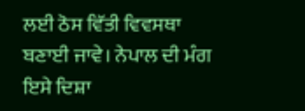ਲਈ ਠੋਸ ਵਿੱਤੀ ਵਿਵਸਥਾ ਬਣਾਈ ਜਾਵੇ। ਨੇਪਾਲ ਦੀ ਮੰਗ ਇਸੇ ਦਿਸ਼ਾ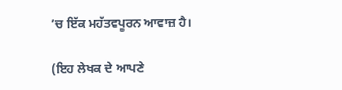’ਚ ਇੱਕ ਮਹੱਤਵਪੂਰਨ ਆਵਾਜ਼ ਹੈ।

(ਇਹ ਲੇਖਕ ਦੇ ਆਪਣੇ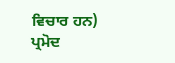ਵਿਚਾਰ ਹਨ)
ਪ੍ਰਮੋਦ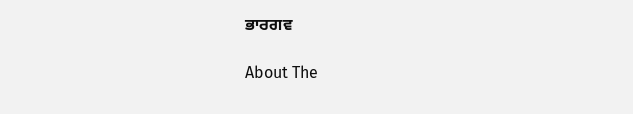ਭਾਰਗਵ

About The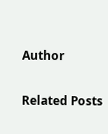Author

Related Posts